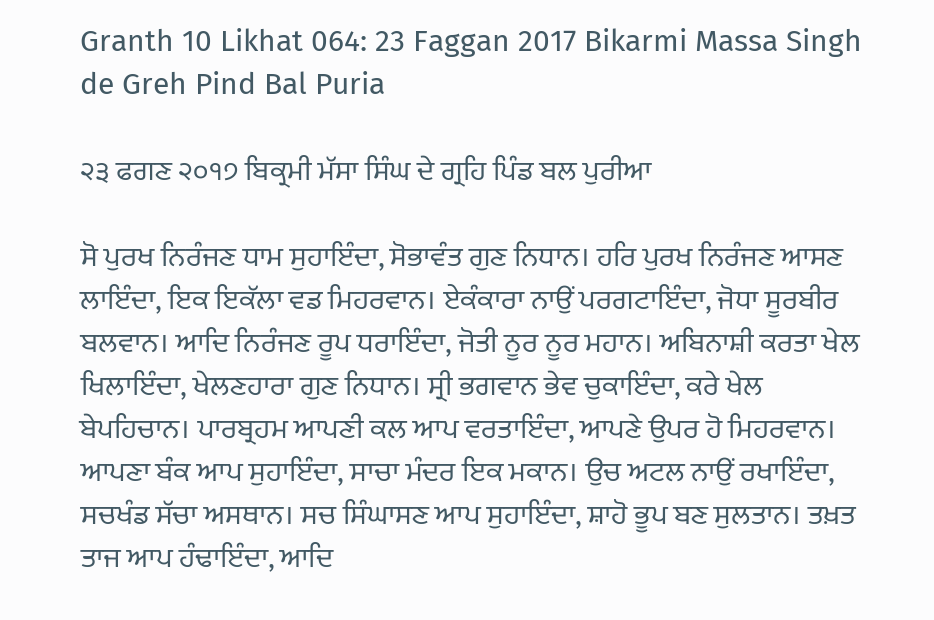Granth 10 Likhat 064: 23 Faggan 2017 Bikarmi Massa Singh de Greh Pind Bal Puria

੨੩ ਫਗਣ ੨੦੧੭ ਬਿਕ੍ਰਮੀ ਮੱਸਾ ਸਿੰਘ ਦੇ ਗ੍ਰਹਿ ਪਿੰਡ ਬਲ ਪੁਰੀਆ

ਸੋ ਪੁਰਖ ਨਿਰੰਜਣ ਧਾਮ ਸੁਹਾਇੰਦਾ, ਸੋਭਾਵੰਤ ਗੁਣ ਨਿਧਾਨ। ਹਰਿ ਪੁਰਖ ਨਿਰੰਜਣ ਆਸਣ ਲਾਇੰਦਾ, ਇਕ ਇਕੱਲਾ ਵਡ ਮਿਹਰਵਾਨ। ਏਕੰਕਾਰਾ ਨਾਉਂ ਪਰਗਟਾਇੰਦਾ, ਜੋਧਾ ਸੂਰਬੀਰ ਬਲਵਾਨ। ਆਦਿ ਨਿਰੰਜਣ ਰੂਪ ਧਰਾਇੰਦਾ, ਜੋਤੀ ਨੂਰ ਨੂਰ ਮਹਾਨ। ਅਬਿਨਾਸ਼ੀ ਕਰਤਾ ਖੇਲ ਖਿਲਾਇੰਦਾ, ਖੇਲਣਹਾਰਾ ਗੁਣ ਨਿਧਾਨ। ਸ੍ਰੀ ਭਗਵਾਨ ਭੇਵ ਚੁਕਾਇੰਦਾ, ਕਰੇ ਖੇਲ ਬੇਪਹਿਚਾਨ। ਪਾਰਬ੍ਰਹਮ ਆਪਣੀ ਕਲ ਆਪ ਵਰਤਾਇੰਦਾ, ਆਪਣੇ ਉਪਰ ਹੋ ਮਿਹਰਵਾਨ। ਆਪਣਾ ਬੰਕ ਆਪ ਸੁਹਾਇੰਦਾ, ਸਾਚਾ ਮੰਦਰ ਇਕ ਮਕਾਨ। ਉਚ ਅਟਲ ਨਾਉਂ ਰਖਾਇੰਦਾ, ਸਚਖੰਡ ਸੱਚਾ ਅਸਥਾਨ। ਸਚ ਸਿੰਘਾਸਣ ਆਪ ਸੁਹਾਇੰਦਾ, ਸ਼ਾਹੋ ਭੂਪ ਬਣ ਸੁਲਤਾਨ। ਤਖ਼ਤ ਤਾਜ ਆਪ ਹੰਢਾਇੰਦਾ, ਆਦਿ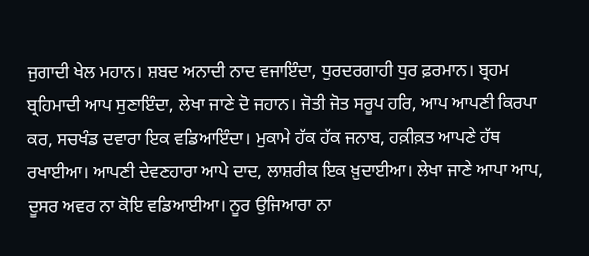ਜੁਗਾਦੀ ਖੇਲ ਮਹਾਨ। ਸ਼ਬਦ ਅਨਾਦੀ ਨਾਦ ਵਜਾਇੰਦਾ, ਧੁਰਦਰਗਾਹੀ ਧੁਰ ਫ਼ਰਮਾਨ। ਬ੍ਰਹਮ ਬ੍ਰਹਿਮਾਦੀ ਆਪ ਸੁਣਾਇੰਦਾ, ਲੇਖਾ ਜਾਣੇ ਦੋ ਜਹਾਨ। ਜੋਤੀ ਜੋਤ ਸਰੂਪ ਹਰਿ, ਆਪ ਆਪਣੀ ਕਿਰਪਾ ਕਰ, ਸਚਖੰਡ ਦਵਾਰਾ ਇਕ ਵਡਿਆਇੰਦਾ। ਮੁਕਾਮੇ ਹੱਕ ਹੱਕ ਜਨਾਬ, ਹਕ਼ੀਕ਼ਤ ਆਪਣੇ ਹੱਥ ਰਖਾਈਆ। ਆਪਣੀ ਦੇਵਣਹਾਰਾ ਆਪੇ ਦਾਦ, ਲਾਸ਼ਰੀਕ ਇਕ ਖ਼ੁਦਾਈਆ। ਲੇਖਾ ਜਾਣੇ ਆਪਾ ਆਪ, ਦੂਸਰ ਅਵਰ ਨਾ ਕੋਇ ਵਡਿਆਈਆ। ਨੂਰ ਉਜਿਆਰਾ ਨਾ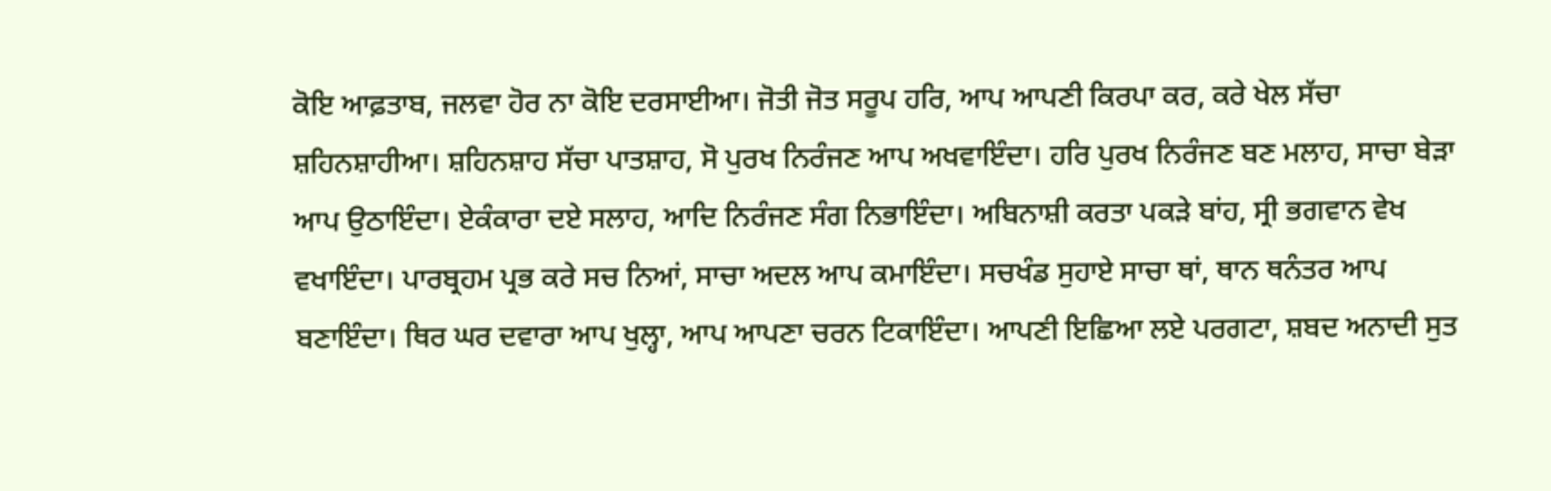ਕੋਇ ਆਫ਼ਤਾਬ, ਜਲਵਾ ਹੋਰ ਨਾ ਕੋਇ ਦਰਸਾਈਆ। ਜੋਤੀ ਜੋਤ ਸਰੂਪ ਹਰਿ, ਆਪ ਆਪਣੀ ਕਿਰਪਾ ਕਰ, ਕਰੇ ਖੇਲ ਸੱਚਾ ਸ਼ਹਿਨਸ਼ਾਹੀਆ। ਸ਼ਹਿਨਸ਼ਾਹ ਸੱਚਾ ਪਾਤਸ਼ਾਹ, ਸੋ ਪੁਰਖ ਨਿਰੰਜਣ ਆਪ ਅਖਵਾਇੰਦਾ। ਹਰਿ ਪੁਰਖ ਨਿਰੰਜਣ ਬਣ ਮਲਾਹ, ਸਾਚਾ ਬੇੜਾ ਆਪ ਉਠਾਇੰਦਾ। ਏਕੰਕਾਰਾ ਦਏ ਸਲਾਹ, ਆਦਿ ਨਿਰੰਜਣ ਸੰਗ ਨਿਭਾਇੰਦਾ। ਅਬਿਨਾਸ਼ੀ ਕਰਤਾ ਪਕੜੇ ਬਾਂਹ, ਸ੍ਰੀ ਭਗਵਾਨ ਵੇਖ ਵਖਾਇੰਦਾ। ਪਾਰਬ੍ਰਹਮ ਪ੍ਰਭ ਕਰੇ ਸਚ ਨਿਆਂ, ਸਾਚਾ ਅਦਲ ਆਪ ਕਮਾਇੰਦਾ। ਸਚਖੰਡ ਸੁਹਾਏ ਸਾਚਾ ਥਾਂ, ਥਾਨ ਥਨੰਤਰ ਆਪ ਬਣਾਇੰਦਾ। ਥਿਰ ਘਰ ਦਵਾਰਾ ਆਪ ਖੁਲ੍ਹਾ, ਆਪ ਆਪਣਾ ਚਰਨ ਟਿਕਾਇੰਦਾ। ਆਪਣੀ ਇਛਿਆ ਲਏ ਪਰਗਟਾ, ਸ਼ਬਦ ਅਨਾਦੀ ਸੁਤ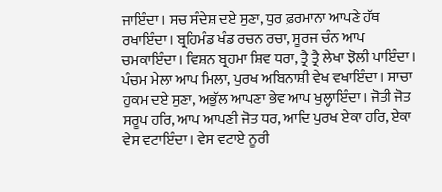ਜਾਇੰਦਾ। ਸਚ ਸੰਦੇਸ਼ ਦਏ ਸੁਣਾ, ਧੁਰ ਫ਼ਰਮਾਨਾ ਆਪਣੇ ਹੱਥ ਰਖਾਇੰਦਾ। ਬ੍ਰਹਿਮੰਡ ਖੰਡ ਰਚਨ ਰਚਾ, ਸੂਰਜ ਚੰਨ ਆਪ ਚਮਕਾਇੰਦਾ। ਵਿਸ਼ਨ ਬ੍ਰਹਮਾ ਸ਼ਿਵ ਧਰਾ, ਤ੍ਰੈ ਤ੍ਰੈ ਲੇਖਾ ਝੋਲੀ ਪਾਇੰਦਾ। ਪੰਚਮ ਮੇਲਾ ਆਪ ਮਿਲਾ, ਪੁਰਖ ਅਬਿਨਾਸ਼ੀ ਵੇਖ ਵਖਾਇੰਦਾ। ਸਾਚਾ ਹੁਕਮ ਦਏ ਸੁਣਾ, ਅਭੁੱਲ ਆਪਣਾ ਭੇਵ ਆਪ ਖੁਲ੍ਹਾਇੰਦਾ। ਜੋਤੀ ਜੋਤ ਸਰੂਪ ਹਰਿ, ਆਪ ਆਪਣੀ ਜੋਤ ਧਰ, ਆਦਿ ਪੁਰਖ ਏਕਾ ਹਰਿ, ਏਕਾ ਵੇਸ ਵਟਾਇੰਦਾ। ਵੇਸ ਵਟਾਏ ਨੂਰੀ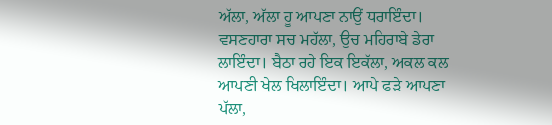ਅੱਲਾ, ਅੱਲਾ ਹੂ ਆਪਣਾ ਨਾਉਂ ਧਰਾਇੰਦਾ। ਵਸਣਹਾਰਾ ਸਚ ਮਹੱਲਾ, ਉਚ ਮਹਿਰਾਬੇ ਡੇਰਾ ਲਾਇੰਦਾ। ਬੈਠਾ ਰਹੇ ਇਕ ਇਕੱਲਾ, ਅਕਲ ਕਲ ਆਪਣੀ ਖੇਲ ਖਿਲਾਇੰਦਾ। ਆਪੇ ਫੜੇ ਆਪਣਾ ਪੱਲਾ,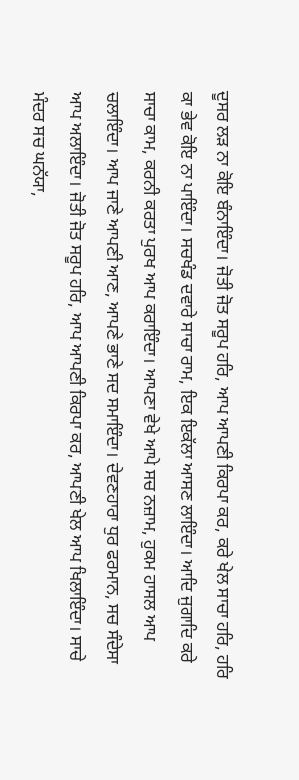ਦੂਸਰ ਲੜ ਨਾ ਕੋਇ ਬੰਨਾਇੰਦਾ। ਜੋਤੀ ਜੋਤ ਸਰੂਪ ਹਰਿ, ਆਪ ਆਪਣੀ ਕਿਰਪਾ ਕਰ, ਕਰੇ ਖੇਲ ਸਾਚਾ ਹਰਿ, ਹਰਿ ਕਾ ਭੇਵ ਕੋਇ ਨਾ ਪਾਇੰਦਾ। ਸਚਖੰਡ ਦਵਾਰੇ ਸਾਚਾ ਰਾਮ, ਇਕ ਇਕੱਲਾ ਆਸਣ ਲਾਇੰਦਾ। ਆਦਿ ਜੁਗਾਦਿ ਕਰੇ ਸਾਚਾ ਕਾਮ, ਕਰਨੀ ਕਰਤਾ ਪੁਰਖ ਆਪ ਕਰਾਇੰਦਾ। ਆਪਣਾ ਵੇਖੇ ਆਪੇ ਸਚ ਨਜ਼ਾਮ, ਹੁਕਮ ਹਾਸਲ ਆਪ ਚਲਾਇੰਦਾ। ਆਪ ਜਾਣੇ ਆਪਣੀ ਆਣ, ਆਪਣੇ ਭਾਣੇ ਸਦ ਸਮਾਇੰਦਾ। ਦੇਵਣਹਾਰਾ ਧੁਰ ਫਰਮਾਨ, ਸਚ ਸੰਦੇਸਾ ਆਪ ਅਲਾਇੰਦਾ। ਜੋਤੀ ਜੋਤ ਸਰੂਪ ਹਰਿ, ਆਪ ਆਪਣੀ ਕਿਰਪਾ ਕਰ, ਆਪਣੀ ਖੇਲ ਆਪ ਖਿਲਾਇੰਦਾ। ਸਾਚੇ ਮੰਦਰ ਸਚ ਘਨੱਯਾ,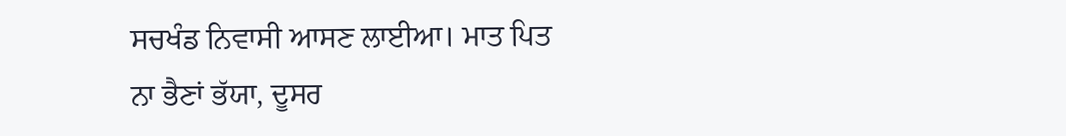ਸਚਖੰਡ ਨਿਵਾਸੀ ਆਸਣ ਲਾਈਆ। ਮਾਤ ਪਿਤ ਨਾ ਭੈਣਾਂ ਭੱਯਾ, ਦੂਸਰ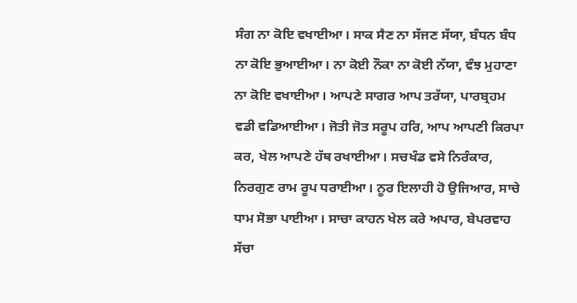ਸੰਗ ਨਾ ਕੋਇ ਵਖਾਈਆ। ਸਾਕ ਸੈਣ ਨਾ ਸੱਜਣ ਸੱਯਾ, ਬੰਧਨ ਬੰਧ ਨਾ ਕੋਇ ਭੁਆਈਆ। ਨਾ ਕੋਈ ਨੌਕਾ ਨਾ ਕੋਈ ਨੱਯਾ, ਵੰਝ ਮੁਹਾਣਾ ਨਾ ਕੋਇ ਵਖਾਈਆ। ਆਪਣੇ ਸਾਗਰ ਆਪ ਤਰੱਯਾ, ਪਾਰਬ੍ਰਹਮ ਵਡੀ ਵਡਿਆਈਆ। ਜੋਤੀ ਜੋਤ ਸਰੂਪ ਹਰਿ, ਆਪ ਆਪਣੀ ਕਿਰਪਾ ਕਰ, ਖੇਲ ਆਪਣੇ ਹੱਥ ਰਖਾਈਆ। ਸਚਖੰਡ ਵਸੇ ਨਿਰੰਕਾਰ, ਨਿਰਗੁਣ ਰਾਮ ਰੂਪ ਧਰਾਈਆ। ਨੂਰ ਇਲਾਹੀ ਹੋ ਉਜਿਆਰ, ਸਾਚੇ ਧਾਮ ਸੋਭਾ ਪਾਈਆ। ਸਾਚਾ ਕਾਹਨ ਖੇਲ ਕਰੇ ਅਪਾਰ, ਬੇਪਰਵਾਹ ਸੱਚਾ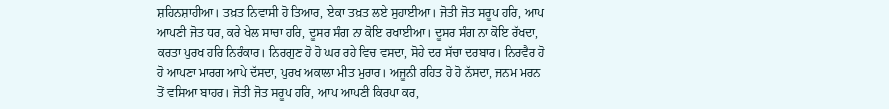ਸ਼ਹਿਨਸ਼ਾਹੀਆ। ਤਖ਼ਤ ਨਿਵਾਸੀ ਹੋ ਤਿਆਰ, ਏਕਾ ਤਖ਼ਤ ਲਏ ਸੁਹਾਈਆ। ਜੋਤੀ ਜੋਤ ਸਰੂਪ ਹਰਿ, ਆਪ ਆਪਣੀ ਜੋਤ ਧਰ, ਕਰੇ ਖੇਲ ਸਾਚਾ ਹਰਿ, ਦੂਸਰ ਸੰਗ ਨਾ ਕੋਇ ਰਖਾਈਆ। ਦੂਸਰ ਸੰਗ ਨਾ ਕੋਇ ਰੱਖਦਾ, ਕਰਤਾ ਪੁਰਖ ਹਰਿ ਨਿਰੰਕਾਰ। ਨਿਰਗੁਣ ਹੋ ਹੋ ਘਰ ਰਹੇ ਵਿਚ ਵਸਦਾ, ਸੋਹੇ ਦਰ ਸੱਚਾ ਦਰਬਾਰ। ਨਿਰਵੈਰ ਹੋ ਹੋ ਆਪਣਾ ਮਾਰਗ ਆਪੇ ਦੱਸਦਾ, ਪੁਰਖ ਅਕਾਲਾ ਮੀਤ ਮੁਰਾਰ। ਅਜੂਨੀ ਰਹਿਤ ਹੋ ਹੋ ਨੱਸਦਾ, ਜਨਮ ਮਰਨ ਤੋਂ ਵਸਿਆ ਬਾਹਰ। ਜੋਤੀ ਜੋਤ ਸਰੂਪ ਹਰਿ, ਆਪ ਆਪਣੀ ਕਿਰਪਾ ਕਰ,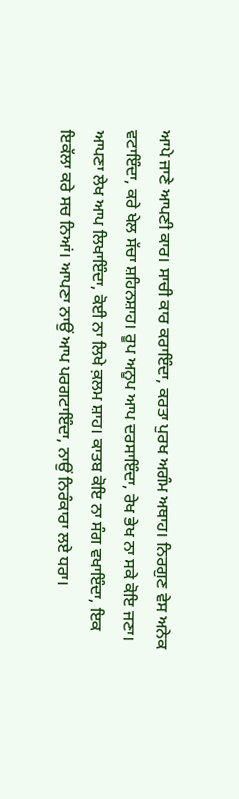ਆਪੇ ਜਾਣੇ ਆਪਣੀ ਕਾਰ। ਸਾਚੀ ਕਾਰ ਕਰਾਇੰਦਾ, ਕਰਤਾ ਪੁਰਖ ਅਗੰਮ ਅਥਾਹ। ਨਿਰਗੁਣ ਵੇਸ ਅਨੇਕ ਵਟਾਇੰਦਾ, ਕਰੇ ਖੇਲ ਸੱਚਾ ਸ਼ਹਿਨਸ਼ਾਹ। ਰੂਪ ਅਨੂਪ ਆਪ ਦਰਸਾਇੰਦਾ, ਰੇਖ ਭੇਖ ਨਾ ਸਕੇ ਕੋਇ ਜਣਾ। ਆਪਣਾ ਲੇਖ ਆਪ ਲਿਖਾਇੰਦਾ, ਕੋਈ ਨਾ ਲਿਖੇ ਕ਼ਲਮ ਸ਼ਾਹ। ਕਾਤਬ ਕੋਇ ਨਾ ਸੰਗ ਵਖਾਇੰਦਾ, ਇਕ ਇਕੱਲਾ ਕਰੇ ਸਚ ਨਿਆਂ। ਆਪਣਾ ਨਾਉਂ ਆਪ ਪਰਗਟਾਇੰਦਾ, ਨਾਉਂ ਨਿਰੰਕਾਰਾ ਲਏ ਧਰਾ।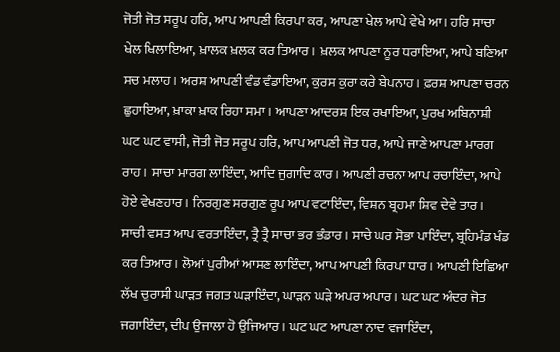ਜੋਤੀ ਜੋਤ ਸਰੂਪ ਹਰਿ, ਆਪ ਆਪਣੀ ਕਿਰਪਾ ਕਰ, ਆਪਣਾ ਖੇਲ ਆਪੇ ਵੇਖੇ ਆ। ਹਰਿ ਸਾਚਾ ਖੇਲ ਖਿਲਾਇਆ, ਖ਼ਾਲਕ ਖ਼ਲਕ ਕਰ ਤਿਆਰ। ਖ਼ਲਕ ਆਪਣਾ ਨੂਰ ਧਰਾਇਆ, ਆਪੇ ਬਣਿਆ ਸਚ ਮਲਾਹ। ਅਰਸ਼ ਆਪਣੀ ਵੰਡ ਵੰਡਾਇਆ, ਕੁਰਸ ਕੁਰਾ ਕਰੇ ਬੇਪਨਾਹ। ਫ਼ਰਸ਼ ਆਪਣਾ ਚਰਨ ਛੁਹਾਇਆ, ਖ਼ਾਕਾ ਖ਼ਾਕ ਰਿਹਾ ਸਮਾ। ਆਪਣਾ ਆਦਰਸ਼ ਇਕ ਰਖਾਇਆ, ਪੁਰਖ ਅਬਿਨਾਸ਼ੀ ਘਟ ਘਟ ਵਾਸੀ, ਜੋਤੀ ਜੋਤ ਸਰੂਪ ਹਰਿ, ਆਪ ਆਪਣੀ ਜੋਤ ਧਰ, ਆਪੇ ਜਾਣੇ ਆਪਣਾ ਮਾਰਗ ਰਾਹ। ਸਾਚਾ ਮਾਰਗ ਲਾਇੰਦਾ, ਆਦਿ ਜੁਗਾਦਿ ਕਾਰ। ਆਪਣੀ ਰਚਨਾ ਆਪ ਰਚਾਇੰਦਾ, ਆਪੇ ਹੋਏ ਵੇਖਣਹਾਰ। ਨਿਰਗੁਣ ਸਰਗੁਣ ਰੂਪ ਆਪ ਵਟਾਇੰਦਾ, ਵਿਸ਼ਨ ਬ੍ਰਹਮਾ ਸ਼ਿਵ ਦੇਵੇ ਤਾਰ। ਸਾਚੀ ਵਸਤ ਆਪ ਵਰਤਾਇੰਦਾ, ਤ੍ਰੈ ਤ੍ਰੈ ਸਾਚਾ ਭਰ ਭੰਡਾਰ। ਸਾਚੇ ਘਰ ਸੋਭਾ ਪਾਇੰਦਾ, ਬ੍ਰਹਿਮੰਡ ਖੰਡ ਕਰ ਤਿਆਰ। ਲੋਆਂ ਪੁਰੀਆਂ ਆਸਣ ਲਾਇੰਦਾ, ਆਪ ਆਪਣੀ ਕਿਰਪਾ ਧਾਰ। ਆਪਣੀ ਇਛਿਆ ਲੱਖ ਚੁਰਾਸੀ ਘਾੜਤ ਜਗਤ ਘੜਾਇੰਦਾ, ਘਾੜਨ ਘੜੇ ਅਪਰ ਅਪਾਰ। ਘਟ ਘਟ ਅੰਦਰ ਜੋਤ ਜਗਾਇੰਦਾ, ਦੀਪ ਉਜਾਲਾ ਹੋ ਉਜਿਆਰ। ਘਟ ਘਟ ਆਪਣਾ ਨਾਦ ਵਜਾਇੰਦਾ,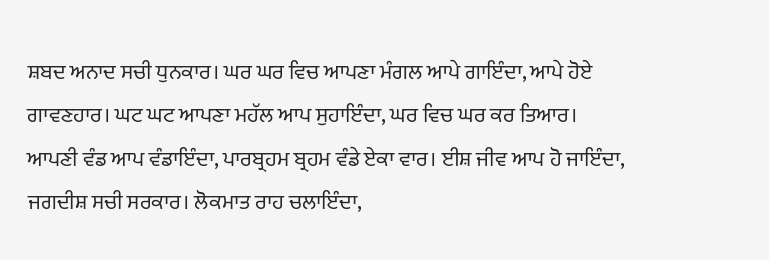ਸ਼ਬਦ ਅਨਾਦ ਸਚੀ ਧੁਨਕਾਰ। ਘਰ ਘਰ ਵਿਚ ਆਪਣਾ ਮੰਗਲ ਆਪੇ ਗਾਇੰਦਾ, ਆਪੇ ਹੋਏ ਗਾਵਣਹਾਰ। ਘਟ ਘਟ ਆਪਣਾ ਮਹੱਲ ਆਪ ਸੁਹਾਇੰਦਾ, ਘਰ ਵਿਚ ਘਰ ਕਰ ਤਿਆਰ। ਆਪਣੀ ਵੰਡ ਆਪ ਵੰਡਾਇੰਦਾ, ਪਾਰਬ੍ਰਹਮ ਬ੍ਰਹਮ ਵੰਡੇ ਏਕਾ ਵਾਰ। ਈਸ਼ ਜੀਵ ਆਪ ਹੋ ਜਾਇੰਦਾ, ਜਗਦੀਸ਼ ਸਚੀ ਸਰਕਾਰ। ਲੋਕਮਾਤ ਰਾਹ ਚਲਾਇੰਦਾ,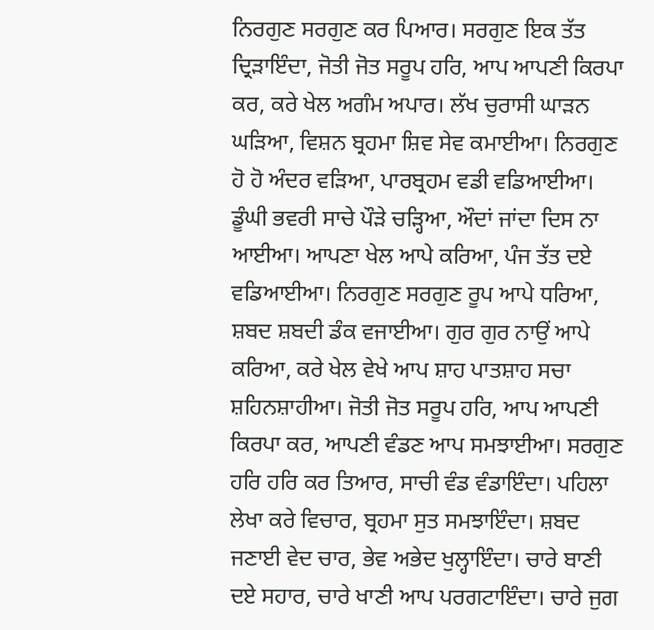ਨਿਰਗੁਣ ਸਰਗੁਣ ਕਰ ਪਿਆਰ। ਸਰਗੁਣ ਇਕ ਤੱਤ ਦ੍ਰਿੜਾਇੰਦਾ, ਜੋਤੀ ਜੋਤ ਸਰੂਪ ਹਰਿ, ਆਪ ਆਪਣੀ ਕਿਰਪਾ ਕਰ, ਕਰੇ ਖੇਲ ਅਗੰਮ ਅਪਾਰ। ਲੱਖ ਚੁਰਾਸੀ ਘਾੜਨ ਘੜਿਆ, ਵਿਸ਼ਨ ਬ੍ਰਹਮਾ ਸ਼ਿਵ ਸੇਵ ਕਮਾਈਆ। ਨਿਰਗੁਣ ਹੋ ਹੋ ਅੰਦਰ ਵੜਿਆ, ਪਾਰਬ੍ਰਹਮ ਵਡੀ ਵਡਿਆਈਆ। ਡੂੰਘੀ ਭਵਰੀ ਸਾਚੇ ਪੌੜੇ ਚੜ੍ਹਿਆ, ਔਦਾਂ ਜਾਂਦਾ ਦਿਸ ਨਾ ਆਈਆ। ਆਪਣਾ ਖੇਲ ਆਪੇ ਕਰਿਆ, ਪੰਜ ਤੱਤ ਦਏ ਵਡਿਆਈਆ। ਨਿਰਗੁਣ ਸਰਗੁਣ ਰੂਪ ਆਪੇ ਧਰਿਆ, ਸ਼ਬਦ ਸ਼ਬਦੀ ਡੰਕ ਵਜਾਈਆ। ਗੁਰ ਗੁਰ ਨਾਉਂ ਆਪੇ ਕਰਿਆ, ਕਰੇ ਖੇਲ ਵੇਖੇ ਆਪ ਸ਼ਾਹ ਪਾਤਸ਼ਾਹ ਸਚਾ ਸ਼ਹਿਨਸ਼ਾਹੀਆ। ਜੋਤੀ ਜੋਤ ਸਰੂਪ ਹਰਿ, ਆਪ ਆਪਣੀ ਕਿਰਪਾ ਕਰ, ਆਪਣੀ ਵੰਡਣ ਆਪ ਸਮਝਾਈਆ। ਸਰਗੁਣ ਹਰਿ ਹਰਿ ਕਰ ਤਿਆਰ, ਸਾਚੀ ਵੰਡ ਵੰਡਾਇੰਦਾ। ਪਹਿਲਾ ਲੇਖਾ ਕਰੇ ਵਿਚਾਰ, ਬ੍ਰਹਮਾ ਸੁਤ ਸਮਝਾਇੰਦਾ। ਸ਼ਬਦ ਜਣਾਈ ਵੇਦ ਚਾਰ, ਭੇਵ ਅਭੇਦ ਖੁਲ੍ਹਾਇੰਦਾ। ਚਾਰੇ ਬਾਣੀ ਦਏ ਸਹਾਰ, ਚਾਰੇ ਖਾਣੀ ਆਪ ਪਰਗਟਾਇੰਦਾ। ਚਾਰੇ ਜੁਗ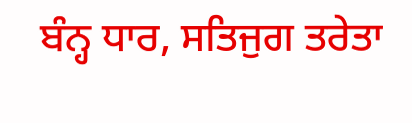ਬੰਨ੍ਹ ਧਾਰ, ਸਤਿਜੁਗ ਤਰੇਤਾ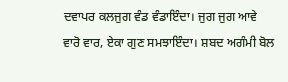ਦਵਾਪਰ ਕਲਜੁਗ ਵੰਡ ਵੰਡਾਇੰਦਾ। ਜੁਗ ਜੁਗ ਆਵੇ ਵਾਰੋ ਵਾਰ, ਏਕਾ ਗੁਣ ਸਮਝਾਇੰਦਾ। ਸ਼ਬਦ ਅਗੰਮੀ ਬੋਲ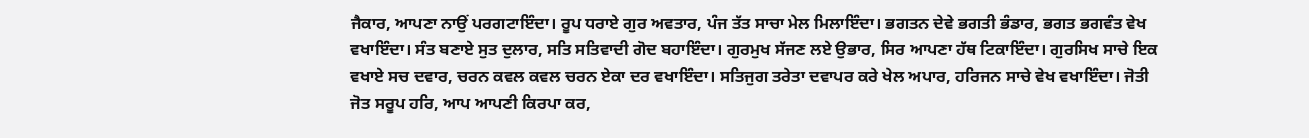ਜੈਕਾਰ, ਆਪਣਾ ਨਾਉਂ ਪਰਗਟਾਇੰਦਾ। ਰੂਪ ਧਰਾਏ ਗੁਰ ਅਵਤਾਰ, ਪੰਜ ਤੱਤ ਸਾਚਾ ਮੇਲ ਮਿਲਾਇੰਦਾ। ਭਗਤਨ ਦੇਵੇ ਭਗਤੀ ਭੰਡਾਰ, ਭਗਤ ਭਗਵੰਤ ਵੇਖ ਵਖਾਇੰਦਾ। ਸੰਤ ਬਣਾਏ ਸੁਤ ਦੁਲਾਰ, ਸਤਿ ਸਤਿਵਾਦੀ ਗੋਦ ਬਹਾਇੰਦਾ। ਗੁਰਮੁਖ ਸੱਜਣ ਲਏ ਉਭਾਰ, ਸਿਰ ਆਪਣਾ ਹੱਥ ਟਿਕਾਇੰਦਾ। ਗੁਰਸਿਖ ਸਾਚੇ ਇਕ ਵਖਾਏ ਸਚ ਦਵਾਰ, ਚਰਨ ਕਵਲ ਕਵਲ ਚਰਨ ਏਕਾ ਦਰ ਵਖਾਇੰਦਾ। ਸਤਿਜੁਗ ਤਰੇਤਾ ਦਵਾਪਰ ਕਰੇ ਖੇਲ ਅਪਾਰ, ਹਰਿਜਨ ਸਾਚੇ ਵੇਖ ਵਖਾਇੰਦਾ। ਜੋਤੀ ਜੋਤ ਸਰੂਪ ਹਰਿ, ਆਪ ਆਪਣੀ ਕਿਰਪਾ ਕਰ,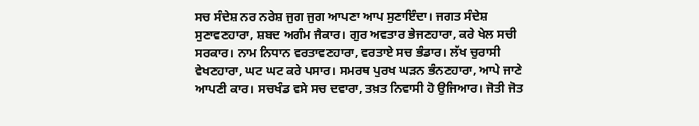ਸਚ ਸੰਦੇਸ਼ ਨਰ ਨਰੇਸ਼ ਜੁਗ ਜੁਗ ਆਪਣਾ ਆਪ ਸੁਣਾਇੰਦਾ। ਜਗਤ ਸੰਦੇਸ਼ ਸੁਣਾਵਣਹਾਰਾ, ਸ਼ਬਦ ਅਗੰਮ ਜੈਕਾਰ। ਗੁਰ ਅਵਤਾਰ ਭੇਜਣਹਾਰਾ, ਕਰੇ ਖੇਲ ਸਚੀ ਸਰਕਾਰ। ਨਾਮ ਨਿਧਾਨ ਵਰਤਾਵਣਹਾਰਾ, ਵਰਤਾਏ ਸਚ ਭੰਡਾਰ। ਲੱਖ ਚੁਰਾਸੀ ਵੇਖਣਹਾਰਾ, ਘਟ ਘਟ ਕਰੇ ਪਸਾਰ। ਸਮਰਥ ਪੁਰਖ ਘੜਨ ਭੰਨਣਹਾਰਾ, ਆਪੇ ਜਾਣੇ ਆਪਣੀ ਕਾਰ। ਸਚਖੰਡ ਵਸੇ ਸਚ ਦਵਾਰਾ, ਤਖ਼ਤ ਨਿਵਾਸੀ ਹੋ ਉਜਿਆਰ। ਜੋਤੀ ਜੋਤ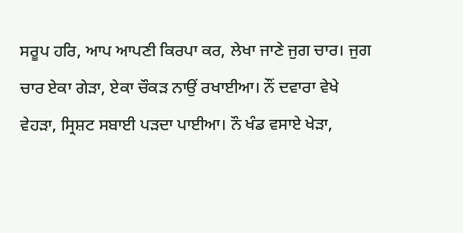ਸਰੂਪ ਹਰਿ, ਆਪ ਆਪਣੀ ਕਿਰਪਾ ਕਰ, ਲੇਖਾ ਜਾਣੇ ਜੁਗ ਚਾਰ। ਜੁਗ ਚਾਰ ਏਕਾ ਗੇੜਾ, ਏਕਾ ਚੌਕੜ ਨਾਉਂ ਰਖਾਈਆ। ਨੌਂ ਦਵਾਰਾ ਵੇਖੇ ਵੇਹੜਾ, ਸ੍ਰਿਸ਼ਟ ਸਬਾਈ ਪੜਦਾ ਪਾਈਆ। ਨੌ ਖੰਡ ਵਸਾਏ ਖੇੜਾ,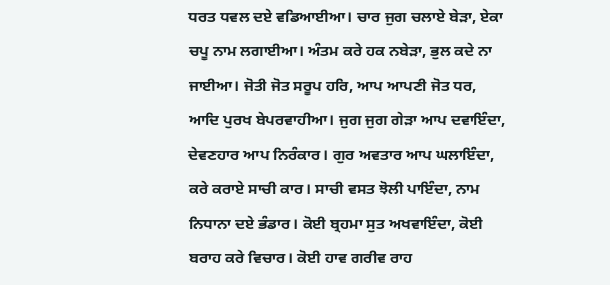ਧਰਤ ਧਵਲ ਦਏ ਵਡਿਆਈਆ। ਚਾਰ ਜੁਗ ਚਲਾਏ ਬੇੜਾ, ਏਕਾ ਚਪੂ ਨਾਮ ਲਗਾਈਆ। ਅੰਤਮ ਕਰੇ ਹਕ ਨਬੇੜਾ, ਭੁਲ ਕਦੇ ਨਾ ਜਾਈਆ। ਜੋਤੀ ਜੋਤ ਸਰੂਪ ਹਰਿ, ਆਪ ਆਪਣੀ ਜੋਤ ਧਰ, ਆਦਿ ਪੁਰਖ ਬੇਪਰਵਾਹੀਆ। ਜੁਗ ਜੁਗ ਗੇੜਾ ਆਪ ਦਵਾਇੰਦਾ, ਦੇਵਣਹਾਰ ਆਪ ਨਿਰੰਕਾਰ। ਗੁਰ ਅਵਤਾਰ ਆਪ ਘਲਾਇੰਦਾ, ਕਰੇ ਕਰਾਏ ਸਾਚੀ ਕਾਰ। ਸਾਚੀ ਵਸਤ ਝੋਲੀ ਪਾਇੰਦਾ, ਨਾਮ ਨਿਧਾਨਾ ਦਏ ਭੰਡਾਰ। ਕੋਈ ਬ੍ਰਹਮਾ ਸੁਤ ਅਖਵਾਇੰਦਾ, ਕੋਈ ਬਰਾਹ ਕਰੇ ਵਿਚਾਰ। ਕੋਈ ਹਾਵ ਗਰੀਵ ਰਾਹ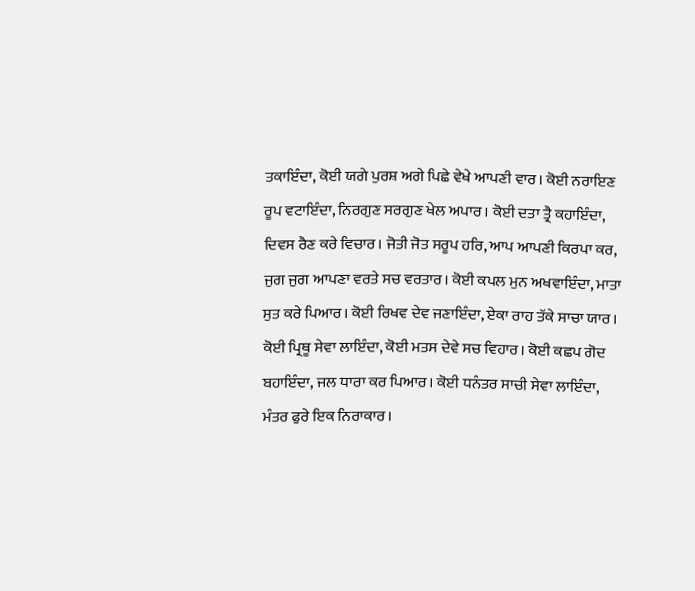ਤਕਾਇੰਦਾ, ਕੋਈ ਯਗੇ ਪੁਰਸ਼ ਅਗੇ ਪਿਛੇ ਵੇਖੇ ਆਪਣੀ ਵਾਰ। ਕੋਈ ਨਰਾਇਣ ਰੂਪ ਵਟਾਇੰਦਾ, ਨਿਰਗੁਣ ਸਰਗੁਣ ਖੇਲ ਅਪਾਰ। ਕੋਈ ਦਤਾ ਤ੍ਰੈ ਕਹਾਇੰਦਾ, ਦਿਵਸ ਰੈਣ ਕਰੇ ਵਿਚਾਰ। ਜੋਤੀ ਜੋਤ ਸਰੂਪ ਹਰਿ, ਆਪ ਆਪਣੀ ਕਿਰਪਾ ਕਰ, ਜੁਗ ਜੁਗ ਆਪਣਾ ਵਰਤੇ ਸਚ ਵਰਤਾਰ। ਕੋਈ ਕਪਲ ਮੁਨ ਅਖਵਾਇੰਦਾ, ਮਾਤਾ ਸੁਤ ਕਰੇ ਪਿਆਰ। ਕੋਈ ਰਿਖਵ ਦੇਵ ਜਣਾਇੰਦਾ, ਏਕਾ ਰਾਹ ਤੱਕੇ ਸਾਚਾ ਯਾਰ। ਕੋਈ ਪ੍ਰਿਥੂ ਸੇਵਾ ਲਾਇੰਦਾ, ਕੋਈ ਮਤਸ ਦੇਵੇ ਸਚ ਵਿਹਾਰ। ਕੋਈ ਕਛਪ ਗੋਦ ਬਹਾਇੰਦਾ, ਜਲ ਧਾਰਾ ਕਰ ਪਿਆਰ। ਕੋਈ ਧਨੰਤਰ ਸਾਚੀ ਸੇਵਾ ਲਾਇੰਦਾ, ਮੰਤਰ ਫੁਰੇ ਇਕ ਨਿਰਾਕਾਰ।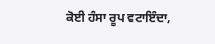ਕੋਈ ਹੰਸਾ ਰੂਪ ਵਟਾਇੰਦਾ,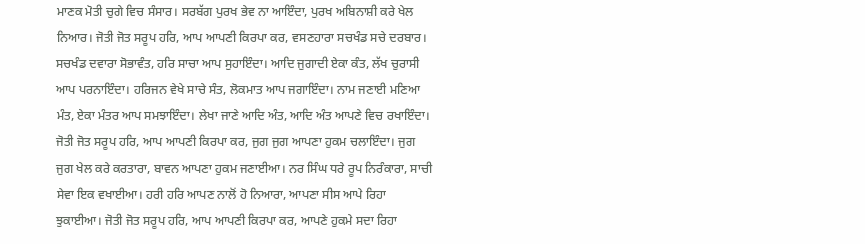ਮਾਣਕ ਮੋਤੀ ਚੁਗੇ ਵਿਚ ਸੰਸਾਰ। ਸਰਬੱਗ ਪੁਰਖ ਭੇਵ ਨਾ ਆਇੰਦਾ, ਪੁਰਖ ਅਬਿਨਾਸ਼ੀ ਕਰੇ ਖੇਲ ਨਿਆਰ। ਜੋਤੀ ਜੋਤ ਸਰੂਪ ਹਰਿ, ਆਪ ਆਪਣੀ ਕਿਰਪਾ ਕਰ, ਵਸਣਹਾਰਾ ਸਚਖੰਡ ਸਚੇ ਦਰਬਾਰ। ਸਚਖੰਡ ਦਵਾਰਾ ਸੋਭਾਵੰਤ, ਹਰਿ ਸਾਚਾ ਆਪ ਸੁਹਾਇੰਦਾ। ਆਦਿ ਜੁਗਾਦੀ ਏਕਾ ਕੰਤ, ਲੱਖ ਚੁਰਾਸੀ ਆਪ ਪਰਨਾਇੰਦਾ। ਹਰਿਜਨ ਵੇਖੇ ਸਾਚੇ ਸੰਤ, ਲੋਕਮਾਤ ਆਪ ਜਗਾਇੰਦਾ। ਨਾਮ ਜਣਾਈ ਮਣਿਆ ਮੰਤ, ਏਕਾ ਮੰਤਰ ਆਪ ਸਮਝਾਇੰਦਾ। ਲੇਖਾ ਜਾਣੇ ਆਦਿ ਅੰਤ, ਆਦਿ ਅੰਤ ਆਪਣੇ ਵਿਚ ਰਖਾਇੰਦਾ। ਜੋਤੀ ਜੋਤ ਸਰੂਪ ਹਰਿ, ਆਪ ਆਪਣੀ ਕਿਰਪਾ ਕਰ, ਜੁਗ ਜੁਗ ਆਪਣਾ ਹੁਕਮ ਚਲਾਇੰਦਾ। ਜੁਗ ਜੁਗ ਖੇਲ ਕਰੇ ਕਰਤਾਰਾ, ਬਾਵਨ ਆਪਣਾ ਹੁਕਮ ਜਣਾਈਆ। ਨਰ ਸਿੰਘ ਧਰੇ ਰੂਪ ਨਿਰੰਕਾਰਾ, ਸਾਚੀ ਸੇਵਾ ਇਕ ਵਖਾਈਆ। ਹਰੀ ਹਰਿ ਆਪਣ ਨਾਲੋਂ ਹੋ ਨਿਆਰਾ, ਆਪਣਾ ਸੀਸ ਆਪੇ ਰਿਹਾ ਝੁਕਾਈਆ। ਜੋਤੀ ਜੋਤ ਸਰੂਪ ਹਰਿ, ਆਪ ਆਪਣੀ ਕਿਰਪਾ ਕਰ, ਆਪਣੇ ਹੁਕਮੇ ਸਦਾ ਰਿਹਾ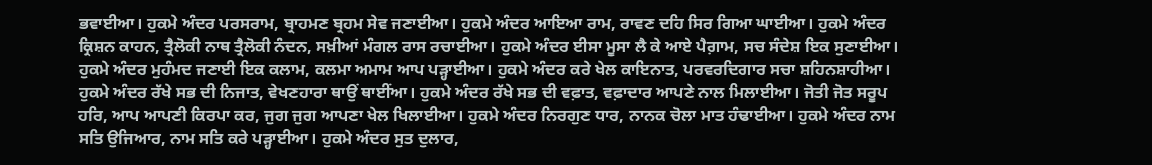ਭਵਾਈਆ। ਹੁਕਮੇ ਅੰਦਰ ਪਰਸਰਾਮ, ਬ੍ਰਾਹਮਣ ਬ੍ਰਹਮ ਸੇਵ ਜਣਾਈਆ। ਹੁਕਮੇ ਅੰਦਰ ਆਇਆ ਰਾਮ, ਰਾਵਣ ਦਹਿ ਸਿਰ ਗਿਆ ਘਾਈਆ। ਹੁਕਮੇ ਅੰਦਰ ਕ੍ਰਿਸ਼ਨ ਕਾਹਨ, ਤ੍ਰੈਲੋਕੀ ਨਾਥ ਤ੍ਰੈਲੋਕੀ ਨੰਦਨ, ਸਖ਼ੀਆਂ ਮੰਗਲ ਰਾਸ ਰਚਾਈਆ। ਹੁਕਮੇ ਅੰਦਰ ਈਸਾ ਮੂਸਾ ਲੈ ਕੇ ਆਏ ਪੈਗ਼ਾਮ, ਸਚ ਸੰਦੇਸ਼ ਇਕ ਸੁਣਾਈਆ। ਹੁਕਮੇ ਅੰਦਰ ਮੁਹੰਮਦ ਜਣਾਈ ਇਕ ਕਲਾਮ, ਕਲਮਾ ਅਮਾਮ ਆਪ ਪੜ੍ਹਾਈਆ। ਹੁਕਮੇ ਅੰਦਰ ਕਰੇ ਖੇਲ ਕਾਇਨਾਤ, ਪਰਵਰਦਿਗਾਰ ਸਚਾ ਸ਼ਹਿਨਸ਼ਾਹੀਆ। ਹੁਕਮੇ ਅੰਦਰ ਰੱਖੇ ਸਭ ਦੀ ਨਿਜਾਤ, ਵੇਖਣਹਾਰਾ ਥਾਉਂ ਥਾਈਂਆ। ਹੁਕਮੇ ਅੰਦਰ ਰੱਖੇ ਸਭ ਦੀ ਵਫ਼ਾਤ, ਵਫ਼ਾਦਾਰ ਆਪਣੇ ਨਾਲ ਮਿਲਾਈਆ। ਜੋਤੀ ਜੋਤ ਸਰੂਪ ਹਰਿ, ਆਪ ਆਪਣੀ ਕਿਰਪਾ ਕਰ, ਜੁਗ ਜੁਗ ਆਪਣਾ ਖੇਲ ਖਿਲਾਈਆ। ਹੁਕਮੇ ਅੰਦਰ ਨਿਰਗੁਣ ਧਾਰ, ਨਾਨਕ ਚੋਲਾ ਮਾਤ ਹੰਢਾਈਆ। ਹੁਕਮੇ ਅੰਦਰ ਨਾਮ ਸਤਿ ਉਜਿਆਰ, ਨਾਮ ਸਤਿ ਕਰੇ ਪੜ੍ਹਾਈਆ। ਹੁਕਮੇ ਅੰਦਰ ਸੁਤ ਦੁਲਾਰ,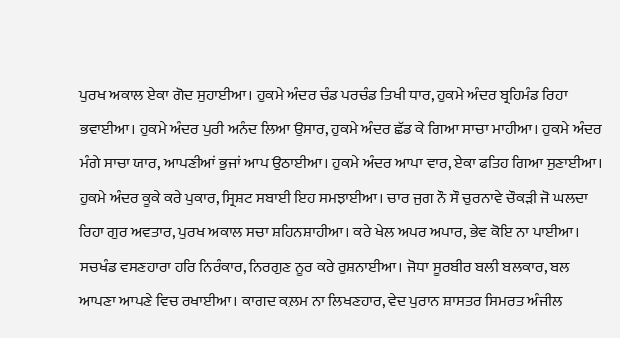ਪੁਰਖ ਅਕਾਲ ਏਕਾ ਗੋਦ ਸੁਹਾਈਆ। ਹੁਕਮੇ ਅੰਦਰ ਚੰਡ ਪਰਚੰਡ ਤਿਖੀ ਧਾਰ, ਹੁਕਮੇ ਅੰਦਰ ਬ੍ਰਹਿਮੰਡ ਰਿਹਾ ਭਵਾਈਆ। ਹੁਕਮੇ ਅੰਦਰ ਪੁਰੀ ਅਨੰਦ ਲਿਆ ਉਸਾਰ, ਹੁਕਮੇ ਅੰਦਰ ਛੱਡ ਕੇ ਗਿਆ ਸਾਚਾ ਮਾਹੀਆ। ਹੁਕਮੇ ਅੰਦਰ ਮੰਗੇ ਸਾਚਾ ਯਾਰ, ਆਪਣੀਆਂ ਭੁਜਾਂ ਆਪ ਉਠਾਈਆ। ਹੁਕਮੇ ਅੰਦਰ ਆਪਾ ਵਾਰ, ਏਕਾ ਫਤਿਹ ਗਿਆ ਸੁਣਾਈਆ। ਹੁਕਮੇ ਅੰਦਰ ਕੂਕੇ ਕਰੇ ਪੁਕਾਰ, ਸ੍ਰਿਸ਼ਟ ਸਬਾਈ ਇਹ ਸਮਝਾਈਆ। ਚਾਰ ਜੁਗ ਨੌ ਸੌ ਚੁਰਨਾਵੇ ਚੌਕੜੀ ਜੋ ਘਲਦਾ ਰਿਹਾ ਗੁਰ ਅਵਤਾਰ, ਪੁਰਖ ਅਕਾਲ ਸਚਾ ਸ਼ਹਿਨਸ਼ਾਹੀਆ। ਕਰੇ ਖੇਲ ਅਪਰ ਅਪਾਰ, ਭੇਵ ਕੋਇ ਨਾ ਪਾਈਆ। ਸਚਖੰਡ ਵਸਣਹਾਰਾ ਹਰਿ ਨਿਰੰਕਾਰ, ਨਿਰਗੁਣ ਨੂਰ ਕਰੇ ਰੁਸ਼ਨਾਈਆ। ਜੋਧਾ ਸੂਰਬੀਰ ਬਲੀ ਬਲਕਾਰ, ਬਲ ਆਪਣਾ ਆਪਣੇ ਵਿਚ ਰਖਾਈਆ। ਕਾਗਦ ਕ਼ਲਮ ਨਾ ਲਿਖਣਹਾਰ, ਵੇਦ ਪੁਰਾਨ ਸ਼ਾਸਤਰ ਸਿਮਰਤ ਅੰਜੀਲ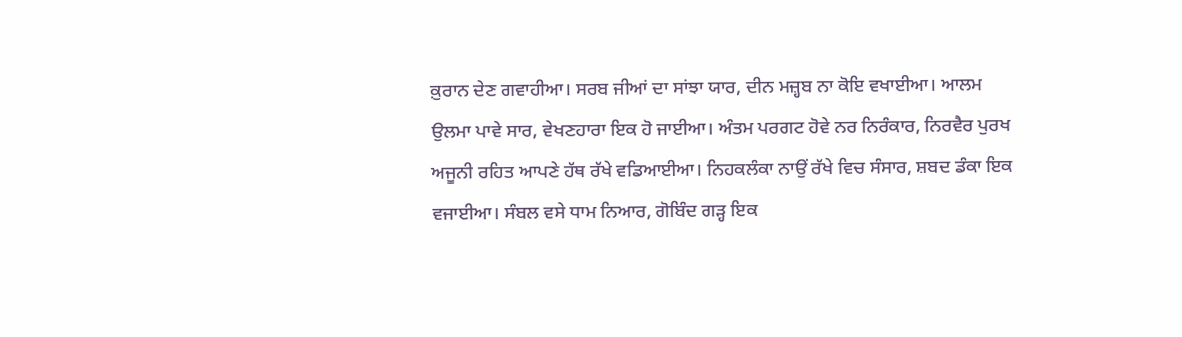ਕ਼ੁਰਾਨ ਦੇਣ ਗਵਾਹੀਆ। ਸਰਬ ਜੀਆਂ ਦਾ ਸਾਂਝਾ ਯਾਰ, ਦੀਨ ਮਜ਼੍ਹਬ ਨਾ ਕੋਇ ਵਖਾਈਆ। ਆਲਮ ਉਲਮਾ ਪਾਵੇ ਸਾਰ, ਵੇਖਣਹਾਰਾ ਇਕ ਹੋ ਜਾਈਆ। ਅੰਤਮ ਪਰਗਟ ਹੋਵੇ ਨਰ ਨਿਰੰਕਾਰ, ਨਿਰਵੈਰ ਪੁਰਖ ਅਜੂਨੀ ਰਹਿਤ ਆਪਣੇ ਹੱਥ ਰੱਖੇ ਵਡਿਆਈਆ। ਨਿਹਕਲੰਕਾ ਨਾਉਂ ਰੱਖੇ ਵਿਚ ਸੰਸਾਰ, ਸ਼ਬਦ ਡੰਕਾ ਇਕ ਵਜਾਈਆ। ਸੰਬਲ ਵਸੇ ਧਾਮ ਨਿਆਰ, ਗੋਬਿੰਦ ਗੜ੍ਹ ਇਕ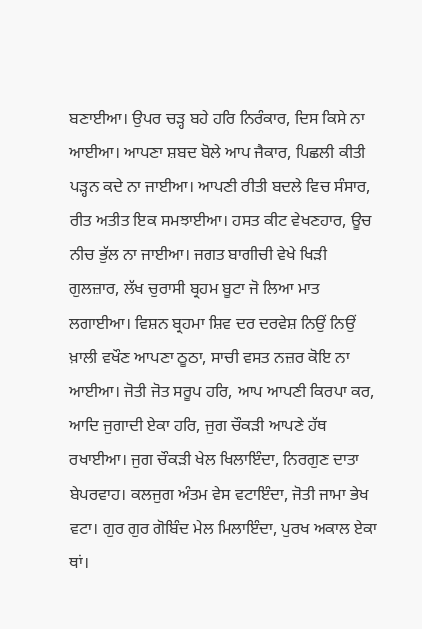ਬਣਾਈਆ। ਉਪਰ ਚੜ੍ਹ ਬਹੇ ਹਰਿ ਨਿਰੰਕਾਰ, ਦਿਸ ਕਿਸੇ ਨਾ ਆਈਆ। ਆਪਣਾ ਸ਼ਬਦ ਬੋਲੇ ਆਪ ਜੈਕਾਰ, ਪਿਛਲੀ ਕੀਤੀ ਪੜ੍ਹਨ ਕਦੇ ਨਾ ਜਾਈਆ। ਆਪਣੀ ਰੀਤੀ ਬਦਲੇ ਵਿਚ ਸੰਸਾਰ, ਰੀਤ ਅਤੀਤ ਇਕ ਸਮਝਾਈਆ। ਹਸਤ ਕੀਟ ਵੇਖਣਹਾਰ, ਊਚ ਨੀਚ ਭੁੱਲ ਨਾ ਜਾਈਆ। ਜਗਤ ਬਾਗੀਚੀ ਵੇਖੇ ਖਿੜੀ ਗੁਲਜ਼ਾਰ, ਲੱਖ ਚੁਰਾਸੀ ਬ੍ਰਹਮ ਬੂਟਾ ਜੋ ਲਿਆ ਮਾਤ ਲਗਾਈਆ। ਵਿਸ਼ਨ ਬ੍ਰਹਮਾ ਸ਼ਿਵ ਦਰ ਦਰਵੇਸ਼ ਨਿਉਂ ਨਿਉਂ ਖ਼ਾਲੀ ਵਖੌਣ ਆਪਣਾ ਠੂਠਾ, ਸਾਚੀ ਵਸਤ ਨਜ਼ਰ ਕੋਇ ਨਾ ਆਈਆ। ਜੋਤੀ ਜੋਤ ਸਰੂਪ ਹਰਿ, ਆਪ ਆਪਣੀ ਕਿਰਪਾ ਕਰ, ਆਦਿ ਜੁਗਾਦੀ ਏਕਾ ਹਰਿ, ਜੁਗ ਚੌਕੜੀ ਆਪਣੇ ਹੱਥ ਰਖਾਈਆ। ਜੁਗ ਚੌਕੜੀ ਖੇਲ ਖਿਲਾਇੰਦਾ, ਨਿਰਗੁਣ ਦਾਤਾ ਬੇਪਰਵਾਹ। ਕਲਜੁਗ ਅੰਤਮ ਵੇਸ ਵਟਾਇੰਦਾ, ਜੋਤੀ ਜਾਮਾ ਭੇਖ ਵਟਾ। ਗੁਰ ਗੁਰ ਗੋਬਿੰਦ ਮੇਲ ਮਿਲਾਇੰਦਾ, ਪੁਰਖ ਅਕਾਲ ਏਕਾ ਥਾਂ।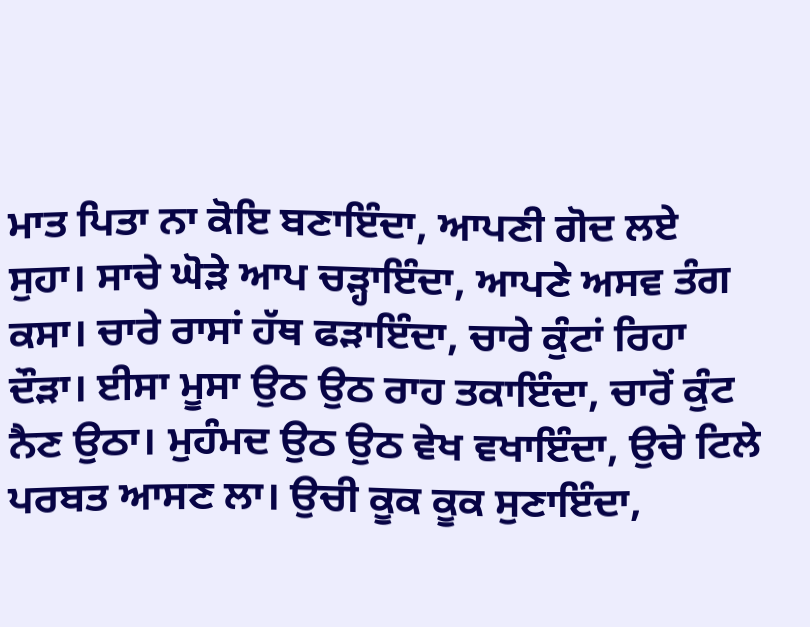ਮਾਤ ਪਿਤਾ ਨਾ ਕੋਇ ਬਣਾਇੰਦਾ, ਆਪਣੀ ਗੋਦ ਲਏ ਸੁਹਾ। ਸਾਚੇ ਘੋੜੇ ਆਪ ਚੜ੍ਹਾਇੰਦਾ, ਆਪਣੇ ਅਸਵ ਤੰਗ ਕਸਾ। ਚਾਰੇ ਰਾਸਾਂ ਹੱਥ ਫੜਾਇੰਦਾ, ਚਾਰੇ ਕੁੰਟਾਂ ਰਿਹਾ ਦੌੜਾ। ਈਸਾ ਮੂਸਾ ਉਠ ਉਠ ਰਾਹ ਤਕਾਇੰਦਾ, ਚਾਰੋਂ ਕੁੰਟ ਨੈਣ ਉਠਾ। ਮੁਹੰਮਦ ਉਠ ਉਠ ਵੇਖ ਵਖਾਇੰਦਾ, ਉਚੇ ਟਿਲੇ ਪਰਬਤ ਆਸਣ ਲਾ। ਉਚੀ ਕੂਕ ਕੂਕ ਸੁਣਾਇੰਦਾ,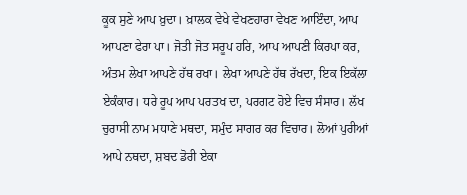ਕੂਕ ਸੁਣੇ ਆਪ ਖ਼ੁਦਾ। ਖ਼ਾਲਕ ਵੇਖੇ ਵੇਖਣਹਾਰਾ ਵੇਖਣ ਆਇੰਦਾ, ਆਪ ਆਪਣਾ ਫੇਰਾ ਪਾ। ਜੋਤੀ ਜੋਤ ਸਰੂਪ ਹਰਿ, ਆਪ ਆਪਣੀ ਕਿਰਪਾ ਕਰ, ਅੰਤਮ ਲੇਖਾ ਆਪਣੇ ਹੱਥ ਰਖਾ। ਲੇਖਾ ਆਪਣੇ ਹੱਥ ਰੱਖਦਾ, ਇਕ ਇਕੱਲਾ ਏਕੰਕਾਰ। ਧਰੇ ਰੂਪ ਆਪ ਪਰਤਖ ਦਾ, ਪਰਗਟ ਹੋਏ ਵਿਚ ਸੰਸਾਰ। ਲੱਖ ਚੁਰਾਸੀ ਨਾਮ ਮਧਾਣੇ ਮਥਦਾ, ਸਮੁੰਦ ਸਾਗਰ ਕਰ ਵਿਚਾਰ। ਲੋਆਂ ਪੁਰੀਆਂ ਆਪੇ ਨਥਦਾ, ਸ਼ਬਦ ਡੋਰੀ ਏਕਾ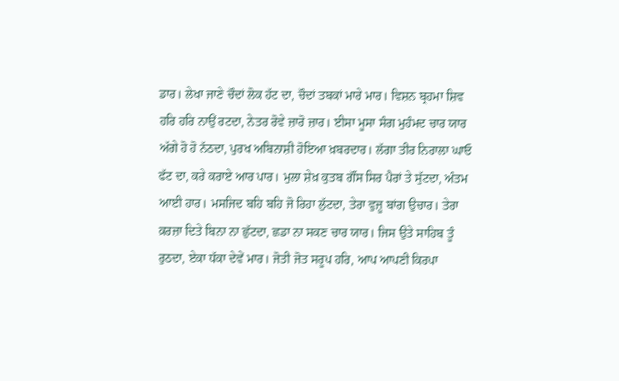ਡਾਰ। ਲੇਖਾ ਜਾਣੇ ਚੌਦਾਂ ਲੋਕ ਹੱਟ ਦਾ, ਚੌਦਾਂ ਤਬਕਾਂ ਮਾਰੇ ਮਾਰ। ਵਿਸ਼ਨ ਬ੍ਰਹਮਾ ਸ਼ਿਵ ਹਰਿ ਹਰਿ ਨਾਉਂ ਰਟਦਾ, ਨੇਤਰ ਰੋਵੇ ਜ਼ਾਰੋ ਜ਼ਾਰ। ਈਸਾ ਮੂਸਾ ਸੰਗ ਮੁਹੰਮਦ ਚਾਰ ਯਾਰ ਅੱਗੇ ਹੋ ਹੋ ਨੱਠਦਾ, ਪੁਰਖ ਅਬਿਨਾਸ਼ੀ ਹੋਇਆ ਖ਼ਬਰਦਾਰ। ਲੱਗਾ ਤੀਰ ਨਿਰਾਲਾ ਘਾਓ ਫੱਟ ਦਾ, ਕਰੇ ਕਰਾਏ ਆਰ ਪਾਰ। ਮੁਲਾ ਸ਼ੇਖ਼ ਕੁਤਬ ਗੌਂਸ ਸਿਰ ਪੈਰਾਂ ਤੇ ਸੁੱਟਦਾ, ਅੰਤਮ ਆਈ ਹਾਰ। ਮਸਜਿਦ ਬਹਿ ਬਹਿ ਜੋ ਰਿਹਾ ਲੁੱਟਦਾ, ਤੇਰਾ ਵੁਜ਼ੂ ਬਾਂਗ ਉਚਾਰ। ਤੇਰਾ ਕ਼ਰਜ਼ਾ ਦਿਤੇ ਬਿਨਾ ਨਾ ਛੁੱਟਦਾ, ਛਡਾ ਨਾ ਸਕਣ ਚਾਰ ਯਾਰ। ਜਿਸ ਉਤੇ ਸਾਹਿਬ ਤੂੰ ਰੁਠਦਾ, ਏਕਾ ਧੱਕਾ ਦੇਵੇਂ ਮਾਰ। ਜੋਤੀ ਜੋਤ ਸਰੂਪ ਹਰਿ, ਆਪ ਆਪਣੀ ਕਿਰਪਾ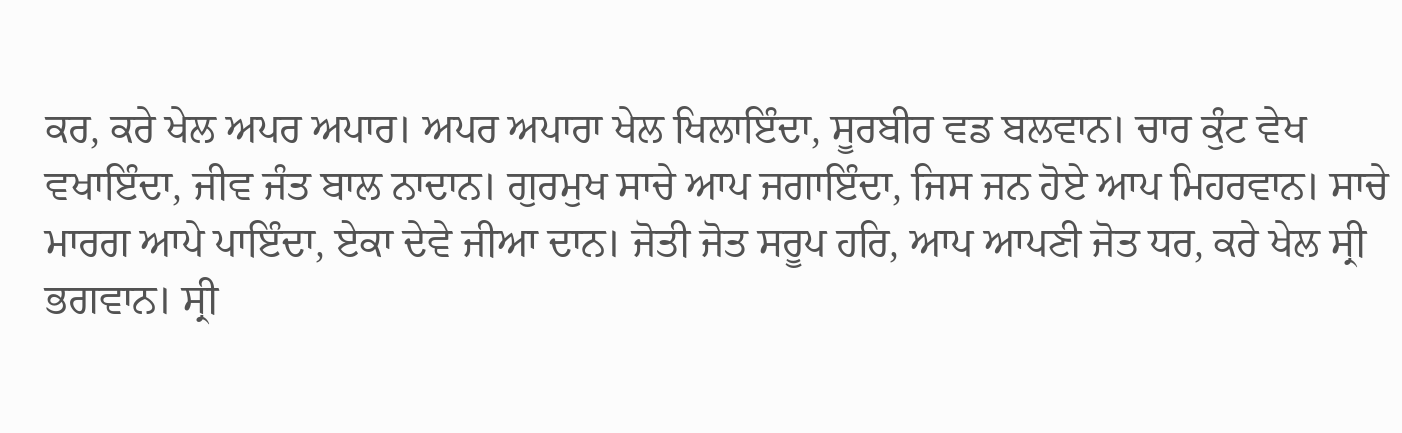ਕਰ, ਕਰੇ ਖੇਲ ਅਪਰ ਅਪਾਰ। ਅਪਰ ਅਪਾਰਾ ਖੇਲ ਖਿਲਾਇੰਦਾ, ਸੂਰਬੀਰ ਵਡ ਬਲਵਾਨ। ਚਾਰ ਕੁੰਟ ਵੇਖ ਵਖਾਇੰਦਾ, ਜੀਵ ਜੰਤ ਬਾਲ ਨਾਦਾਨ। ਗੁਰਮੁਖ ਸਾਚੇ ਆਪ ਜਗਾਇੰਦਾ, ਜਿਸ ਜਨ ਹੋਏ ਆਪ ਮਿਹਰਵਾਨ। ਸਾਚੇ ਮਾਰਗ ਆਪੇ ਪਾਇੰਦਾ, ਏਕਾ ਦੇਵੇ ਜੀਆ ਦਾਨ। ਜੋਤੀ ਜੋਤ ਸਰੂਪ ਹਰਿ, ਆਪ ਆਪਣੀ ਜੋਤ ਧਰ, ਕਰੇ ਖੇਲ ਸ੍ਰੀ ਭਗਵਾਨ। ਸ੍ਰੀ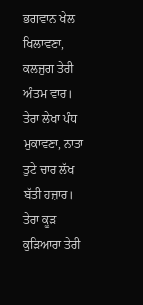ਭਗਵਾਨ ਖੇਲ ਖਿਲਾਵਣਾ, ਕਲਜੁਗ ਤੇਰੀ ਅੰਤਮ ਵਾਰ। ਤੇਰਾ ਲੇਖਾ ਪੰਧ ਮੁਕਾਵਣਾ, ਨਾਤਾ ਤੁਟੇ ਚਾਰ ਲੱਖ ਬੱਤੀ ਹਜ਼ਾਰ। ਤੇਰਾ ਕੂੜ ਕੁੜਿਆਰਾ ਤੇਰੀ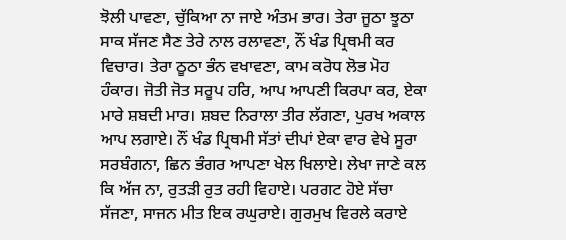ਝੋਲੀ ਪਾਵਣਾ, ਚੁੱਕਿਆ ਨਾ ਜਾਏ ਅੰਤਮ ਭਾਰ। ਤੇਰਾ ਜੂਠਾ ਝੂਠਾ ਸਾਕ ਸੱਜਣ ਸੈਣ ਤੇਰੇ ਨਾਲ ਰਲਾਵਣਾ, ਨੌਂ ਖੰਡ ਪ੍ਰਿਥਮੀ ਕਰ ਵਿਚਾਰ। ਤੇਰਾ ਠੂਠਾ ਭੰਨ ਵਖਾਵਣਾ, ਕਾਮ ਕਰੋਧ ਲੋਭ ਮੋਹ ਹੰਕਾਰ। ਜੋਤੀ ਜੋਤ ਸਰੂਪ ਹਰਿ, ਆਪ ਆਪਣੀ ਕਿਰਪਾ ਕਰ, ਏਕਾ ਮਾਰੇ ਸ਼ਬਦੀ ਮਾਰ। ਸ਼ਬਦ ਨਿਰਾਲਾ ਤੀਰ ਲੱਗਣਾ, ਪੁਰਖ ਅਕਾਲ ਆਪ ਲਗਾਏ। ਨੌਂ ਖੰਡ ਪ੍ਰਿਥਮੀ ਸੱਤਾਂ ਦੀਪਾਂ ਏਕਾ ਵਾਰ ਵੇਖੇ ਸੂਰਾ ਸਰਬੰਗਨਾ, ਛਿਨ ਭੰਗਰ ਆਪਣਾ ਖੇਲ ਖਿਲਾਏ। ਲੇਖਾ ਜਾਣੇ ਕਲ ਕਿ ਅੱਜ ਨਾ, ਰੁਤੜੀ ਰੁਤ ਰਹੀ ਵਿਹਾਏ। ਪਰਗਟ ਹੋਏ ਸੱਚਾ ਸੱਜਣਾ, ਸਾਜਨ ਮੀਤ ਇਕ ਰਘੁਰਾਏ। ਗੁਰਮੁਖ ਵਿਰਲੇ ਕਰਾਏ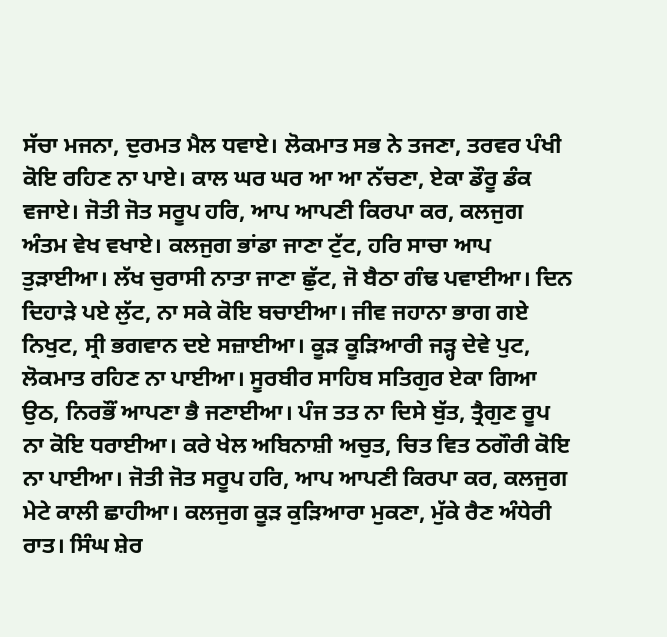ਸੱਚਾ ਮਜਨਾ, ਦੁਰਮਤ ਮੈਲ ਧਵਾਏ। ਲੋਕਮਾਤ ਸਭ ਨੇ ਤਜਣਾ, ਤਰਵਰ ਪੰਖੀ ਕੋਇ ਰਹਿਣ ਨਾ ਪਾਏ। ਕਾਲ ਘਰ ਘਰ ਆ ਆ ਨੱਚਣਾ, ਏਕਾ ਡੌਰੂ ਡੰਕ ਵਜਾਏ। ਜੋਤੀ ਜੋਤ ਸਰੂਪ ਹਰਿ, ਆਪ ਆਪਣੀ ਕਿਰਪਾ ਕਰ, ਕਲਜੁਗ ਅੰਤਮ ਵੇਖ ਵਖਾਏ। ਕਲਜੁਗ ਭਾਂਡਾ ਜਾਣਾ ਟੁੱਟ, ਹਰਿ ਸਾਚਾ ਆਪ ਤੁੜਾਈਆ। ਲੱਖ ਚੁਰਾਸੀ ਨਾਤਾ ਜਾਣਾ ਛੁੱਟ, ਜੋ ਬੈਠਾ ਗੰਢ ਪਵਾਈਆ। ਦਿਨ ਦਿਹਾੜੇ ਪਏ ਲੁੱਟ, ਨਾ ਸਕੇ ਕੋਇ ਬਚਾਈਆ। ਜੀਵ ਜਹਾਨਾ ਭਾਗ ਗਏ ਨਿਖੁਟ, ਸ੍ਰੀ ਭਗਵਾਨ ਦਏ ਸਜ਼ਾਈਆ। ਕੂੜ ਕੂੜਿਆਰੀ ਜੜ੍ਹ ਦੇਵੇ ਪੁਟ, ਲੋਕਮਾਤ ਰਹਿਣ ਨਾ ਪਾਈਆ। ਸੂਰਬੀਰ ਸਾਹਿਬ ਸਤਿਗੁਰ ਏਕਾ ਗਿਆ ਉਠ, ਨਿਰਭੌਂ ਆਪਣਾ ਭੈ ਜਣਾਈਆ। ਪੰਜ ਤਤ ਨਾ ਦਿਸੇ ਬੁੱਤ, ਤ੍ਰੈਗੁਣ ਰੂਪ ਨਾ ਕੋਇ ਧਰਾਈਆ। ਕਰੇ ਖੇਲ ਅਬਿਨਾਸ਼ੀ ਅਚੁਤ, ਚਿਤ ਵਿਤ ਠਗੌਰੀ ਕੋਇ ਨਾ ਪਾਈਆ। ਜੋਤੀ ਜੋਤ ਸਰੂਪ ਹਰਿ, ਆਪ ਆਪਣੀ ਕਿਰਪਾ ਕਰ, ਕਲਜੁਗ ਮੇਟੇ ਕਾਲੀ ਛਾਹੀਆ। ਕਲਜੁਗ ਕੂੜ ਕੁੜਿਆਰਾ ਮੁਕਣਾ, ਮੁੱਕੇ ਰੈਣ ਅੰਧੇਰੀ ਰਾਤ। ਸਿੰਘ ਸ਼ੇਰ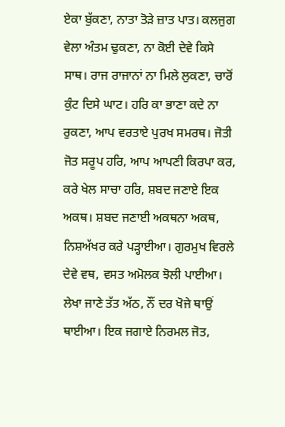ਏਕਾ ਬੁੱਕਣਾ, ਨਾਤਾ ਤੋੜੇ ਜ਼ਾਤ ਪਾਤ। ਕਲਜੁਗ ਵੇਲਾ ਅੰਤਮ ਢੁਕਣਾ, ਨਾ ਕੋਈ ਦੇਵੇ ਕਿਸੇ ਸਾਥ। ਰਾਜ ਰਾਜਾਨਾਂ ਨਾ ਮਿਲੇ ਲੁਕਣਾ, ਚਾਰੋਂ ਕੁੰਟ ਦਿਸੇ ਘਾਟ। ਹਰਿ ਕਾ ਭਾਣਾ ਕਦੇ ਨਾ ਰੁਕਣਾ, ਆਪ ਵਰਤਾਏ ਪੁਰਖ ਸਮਰਥ। ਜੋਤੀ ਜੋਤ ਸਰੂਪ ਹਰਿ, ਆਪ ਆਪਣੀ ਕਿਰਪਾ ਕਰ, ਕਰੇ ਖੇਲ ਸਾਚਾ ਹਰਿ, ਸ਼ਬਦ ਜਣਾਏ ਇਕ ਅਕਥ। ਸ਼ਬਦ ਜਣਾਈ ਅਕਥਨਾ ਅਕਥ, ਨਿਸ਼ਅੱਖਰ ਕਰੇ ਪੜ੍ਹਾਈਆ। ਗੁਰਮੁਖ ਵਿਰਲੇ ਦੇਵੇ ਵਥ, ਵਸਤ ਅਮੋਲਕ ਝੋਲੀ ਪਾਈਆ। ਲੇਖਾ ਜਾਣੇ ਤੱਤ ਅੱਠ, ਨੌਂ ਦਰ ਖੋਜੇ ਥਾਉਂ ਥਾਈਆ। ਇਕ ਜਗਾਏ ਨਿਰਮਲ ਜੋਤ,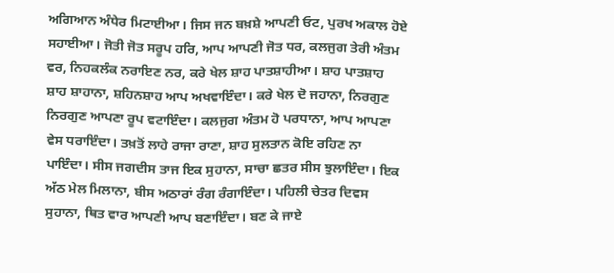ਅਗਿਆਨ ਅੰਧੇਰ ਮਿਟਾਈਆ। ਜਿਸ ਜਨ ਬਖ਼ਸ਼ੇ ਆਪਣੀ ਓਟ, ਪੁਰਖ ਅਕਾਲ ਹੋਏ ਸਹਾਈਆ। ਜੋਤੀ ਜੋਤ ਸਰੂਪ ਹਰਿ, ਆਪ ਆਪਣੀ ਜੋਤ ਧਰ, ਕਲਜੁਗ ਤੇਰੀ ਅੰਤਮ ਵਰ, ਨਿਹਕਲੰਕ ਨਰਾਇਣ ਨਰ, ਕਰੇ ਖੇਲ ਸ਼ਾਹ ਪਾਤਸ਼ਾਹੀਆ। ਸ਼ਾਹ ਪਾਤਸ਼ਾਹ ਸ਼ਾਹ ਸ਼ਾਹਾਨਾ, ਸ਼ਹਿਨਸ਼ਾਹ ਆਪ ਅਖਵਾਇੰਦਾ। ਕਰੇ ਖੇਲ ਦੋ ਜਹਾਨਾ, ਨਿਰਗੁਣ ਨਿਰਗੁਣ ਆਪਣਾ ਰੂਪ ਵਟਾਇੰਦਾ। ਕਲਜੁਗ ਅੰਤਮ ਹੋ ਪਰਧਾਨਾ, ਆਪ ਆਪਣਾ ਵੇਸ ਧਰਾਇੰਦਾ। ਤਖ਼ਤੋਂ ਲਾਹੇ ਰਾਜਾ ਰਾਣਾ, ਸ਼ਾਹ ਸੁਲਤਾਨ ਕੋਇ ਰਹਿਣ ਨਾ ਪਾਇੰਦਾ। ਸੀਸ ਜਗਦੀਸ ਤਾਜ ਇਕ ਸੁਹਾਨਾ, ਸਾਚਾ ਛਤਰ ਸੀਸ ਝੁਲਾਇੰਦਾ। ਇਕ ਅੱਠ ਮੇਲ ਮਿਲਾਨਾ, ਬੀਸ ਅਠਾਰਾਂ ਰੰਗ ਰੰਗਾਇੰਦਾ। ਪਹਿਲੀ ਚੇਤਰ ਦਿਵਸ ਸੁਹਾਨਾ, ਥਿਤ ਵਾਰ ਆਪਣੀ ਆਪ ਬਣਾਇੰਦਾ। ਬਣ ਕੇ ਜਾਏ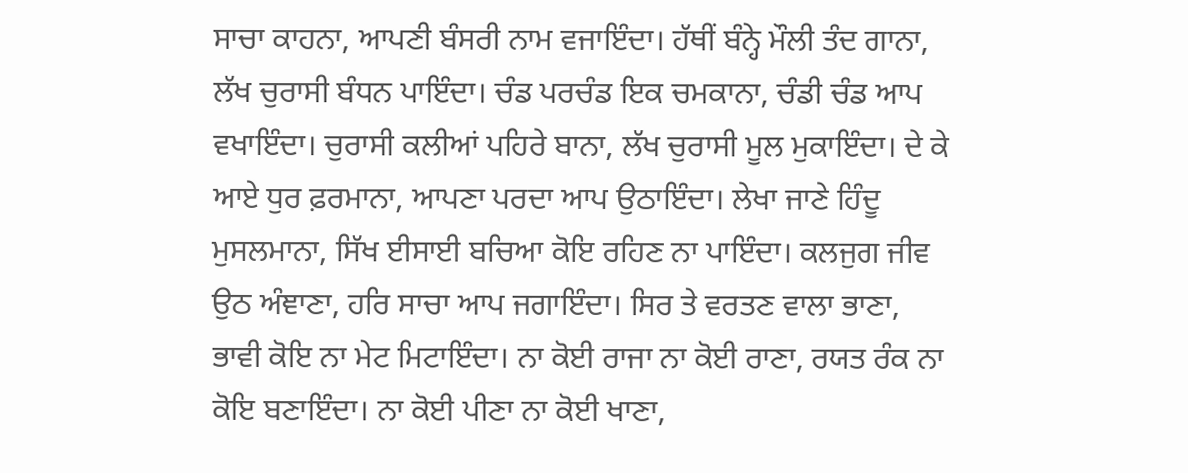ਸਾਚਾ ਕਾਹਨਾ, ਆਪਣੀ ਬੰਸਰੀ ਨਾਮ ਵਜਾਇੰਦਾ। ਹੱਥੀਂ ਬੰਨ੍ਹੇ ਮੌਲੀ ਤੰਦ ਗਾਨਾ, ਲੱਖ ਚੁਰਾਸੀ ਬੰਧਨ ਪਾਇੰਦਾ। ਚੰਡ ਪਰਚੰਡ ਇਕ ਚਮਕਾਨਾ, ਚੰਡੀ ਚੰਡ ਆਪ ਵਖਾਇੰਦਾ। ਚੁਰਾਸੀ ਕਲੀਆਂ ਪਹਿਰੇ ਬਾਨਾ, ਲੱਖ ਚੁਰਾਸੀ ਮੂਲ ਮੁਕਾਇੰਦਾ। ਦੇ ਕੇ ਆਏ ਧੁਰ ਫ਼ਰਮਾਨਾ, ਆਪਣਾ ਪਰਦਾ ਆਪ ਉਠਾਇੰਦਾ। ਲੇਖਾ ਜਾਣੇ ਹਿੰਦੂ ਮੁਸਲਮਾਨਾ, ਸਿੱਖ ਈਸਾਈ ਬਚਿਆ ਕੋਇ ਰਹਿਣ ਨਾ ਪਾਇੰਦਾ। ਕਲਜੁਗ ਜੀਵ ਉਠ ਅੰਞਾਣਾ, ਹਰਿ ਸਾਚਾ ਆਪ ਜਗਾਇੰਦਾ। ਸਿਰ ਤੇ ਵਰਤਣ ਵਾਲਾ ਭਾਣਾ, ਭਾਵੀ ਕੋਇ ਨਾ ਮੇਟ ਮਿਟਾਇੰਦਾ। ਨਾ ਕੋਈ ਰਾਜਾ ਨਾ ਕੋਈ ਰਾਣਾ, ਰਯਤ ਰੰਕ ਨਾ ਕੋਇ ਬਣਾਇੰਦਾ। ਨਾ ਕੋਈ ਪੀਣਾ ਨਾ ਕੋਈ ਖਾਣਾ,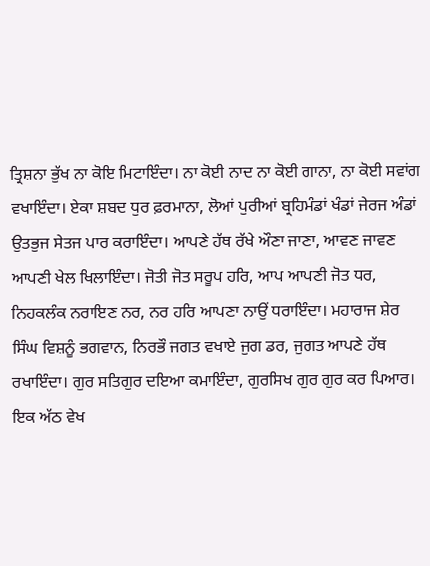ਤ੍ਰਿਸ਼ਨਾ ਭੁੱਖ ਨਾ ਕੋਇ ਮਿਟਾਇੰਦਾ। ਨਾ ਕੋਈ ਨਾਦ ਨਾ ਕੋਈ ਗਾਨਾ, ਨਾ ਕੋਈ ਸਵਾਂਗ ਵਖਾਇੰਦਾ। ਏਕਾ ਸ਼ਬਦ ਧੁਰ ਫ਼ਰਮਾਨਾ, ਲੋਆਂ ਪੁਰੀਆਂ ਬ੍ਰਹਿਮੰਡਾਂ ਖੰਡਾਂ ਜੇਰਜ ਅੰਡਾਂ ਉਤਭੁਜ ਸੇਤਜ ਪਾਰ ਕਰਾਇੰਦਾ। ਆਪਣੇ ਹੱਥ ਰੱਖੇ ਔਣਾ ਜਾਣਾ, ਆਵਣ ਜਾਵਣ ਆਪਣੀ ਖੇਲ ਖਿਲਾਇੰਦਾ। ਜੋਤੀ ਜੋਤ ਸਰੂਪ ਹਰਿ, ਆਪ ਆਪਣੀ ਜੋਤ ਧਰ, ਨਿਹਕਲੰਕ ਨਰਾਇਣ ਨਰ, ਨਰ ਹਰਿ ਆਪਣਾ ਨਾਉਂ ਧਰਾਇੰਦਾ। ਮਹਾਰਾਜ ਸ਼ੇਰ ਸਿੰਘ ਵਿਸ਼ਨੂੰ ਭਗਵਾਨ, ਨਿਰਭੌ ਜਗਤ ਵਖਾਏ ਜੁਗ ਡਰ, ਜੁਗਤ ਆਪਣੇ ਹੱਥ ਰਖਾਇੰਦਾ। ਗੁਰ ਸਤਿਗੁਰ ਦਇਆ ਕਮਾਇੰਦਾ, ਗੁਰਸਿਖ ਗੁਰ ਗੁਰ ਕਰ ਪਿਆਰ। ਇਕ ਅੱਠ ਵੇਖ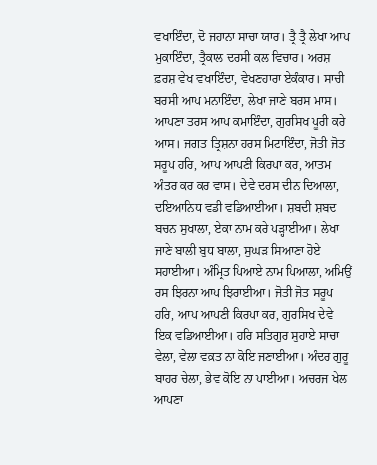ਵਖਾਇੰਦਾ, ਦੋ ਜਹਾਨਾ ਸਾਚਾ ਯਾਰ। ਤ੍ਰੈ ਤ੍ਰੈ ਲੇਖਾ ਆਪ ਮੁਕਾਇੰਦਾ, ਤ੍ਰੈਕਾਲ ਦਰਸੀ ਕਲ ਵਿਚਾਰ। ਅਰਸ਼ ਫ਼ਰਸ਼ ਵੇਖ ਵਖਾਇੰਦਾ, ਵੇਖਣਹਾਰਾ ਏਕੰਕਾਰ। ਸਾਚੀ ਬਰਸੀ ਆਪ ਮਨਾਇੰਦਾ, ਲੇਖਾ ਜਾਣੇ ਬਰਸ ਮਾਸ। ਆਪਣਾ ਤਰਸ ਆਪ ਕਮਾਇੰਦਾ, ਗੁਰਸਿਖ ਪੂਰੀ ਕਰੇ ਆਸ। ਜਗਤ ਤ੍ਰਿਸ਼ਨਾ ਹਰਸ ਮਿਟਾਇੰਦਾ, ਜੋਤੀ ਜੋਤ ਸਰੂਪ ਹਰਿ, ਆਪ ਆਪਣੀ ਕਿਰਪਾ ਕਰ, ਆਤਮ ਅੰਤਰ ਕਰ ਕਰ ਵਾਸ। ਦੇਵੇ ਦਰਸ ਦੀਨ ਦਿਆਲਾ, ਦਇਆਨਿਧ ਵਡੀ ਵਡਿਆਈਆ। ਸ਼ਬਦੀ ਸ਼ਬਦ ਬਚਨ ਸੁਖਾਲਾ, ਏਕਾ ਨਾਮ ਕਰੇ ਪੜ੍ਹਾਈਆ। ਲੇਖਾ ਜਾਣੇ ਬਾਲੀ ਬੁਧ ਬਾਲਾ, ਸੁਘੜ ਸਿਆਣਾ ਹੋਏ ਸਹਾਈਆ। ਅੰਮ੍ਰਿਤ ਪਿਆਏ ਨਾਮ ਪਿਆਲਾ, ਅਮਿਉਂ ਰਸ ਝਿਰਨਾ ਆਪ ਝਿਰਾਈਆ। ਜੋਤੀ ਜੋਤ ਸਰੂਪ ਹਰਿ, ਆਪ ਆਪਣੀ ਕਿਰਪਾ ਕਰ, ਗੁਰਸਿਖ ਦੇਵੇ ਇਕ ਵਡਿਆਈਆ। ਹਰਿ ਸਤਿਗੁਰ ਸੁਹਾਏ ਸਾਚਾ ਵੇਲਾ, ਵੇਲਾ ਵਕ਼ਤ ਨਾ ਕੋਇ ਜਣਾਈਆ। ਅੰਦਰ ਗੁਰੂ ਬਾਹਰ ਚੇਲਾ, ਭੇਵ ਕੋਇ ਨਾ ਪਾਈਆ। ਅਚਰਜ ਖੇਲ ਆਪਣਾ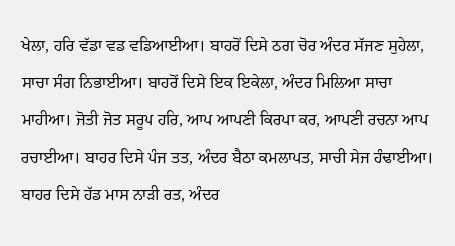ਖੇਲਾ, ਹਰਿ ਵੱਡਾ ਵਡ ਵਡਿਆਈਆ। ਬਾਹਰੋਂ ਦਿਸੇ ਠਗ ਚੋਰ ਅੰਦਰ ਸੱਜਣ ਸੁਹੇਲਾ, ਸਾਚਾ ਸੰਗ ਨਿਭਾਈਆ। ਬਾਹਰੋਂ ਦਿਸੇ ਇਕ ਇਕੇਲਾ, ਅੰਦਰ ਮਿਲਿਆ ਸਾਚਾ ਮਾਹੀਆ। ਜੋਤੀ ਜੋਤ ਸਰੂਪ ਹਰਿ, ਆਪ ਆਪਣੀ ਕਿਰਪਾ ਕਰ, ਆਪਣੀ ਰਚਨਾ ਆਪ ਰਚਾਈਆ। ਬਾਹਰ ਦਿਸੇ ਪੰਜ ਤਤ, ਅੰਦਰ ਬੈਠਾ ਕਮਲਾਪਤ, ਸਾਚੀ ਸੇਜ ਹੰਢਾਈਆ। ਬਾਹਰ ਦਿਸੇ ਹੱਡ ਮਾਸ ਨਾੜੀ ਰਤ, ਅੰਦਰ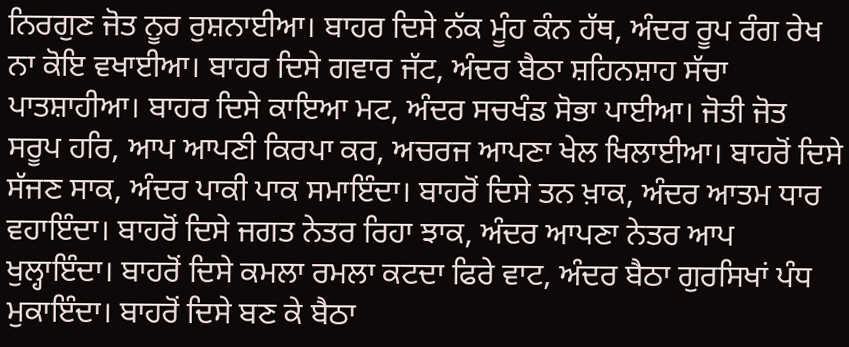ਨਿਰਗੁਣ ਜੋਤ ਨੂਰ ਰੁਸ਼ਨਾਈਆ। ਬਾਹਰ ਦਿਸੇ ਨੱਕ ਮੂੰਹ ਕੰਨ ਹੱਥ, ਅੰਦਰ ਰੂਪ ਰੰਗ ਰੇਖ ਨਾ ਕੋਇ ਵਖਾਈਆ। ਬਾਹਰ ਦਿਸੇ ਗਵਾਰ ਜੱਟ, ਅੰਦਰ ਬੈਠਾ ਸ਼ਹਿਨਸ਼ਾਹ ਸੱਚਾ ਪਾਤਸ਼ਾਹੀਆ। ਬਾਹਰ ਦਿਸੇ ਕਾਇਆ ਮਟ, ਅੰਦਰ ਸਚਖੰਡ ਸੋਭਾ ਪਾਈਆ। ਜੋਤੀ ਜੋਤ ਸਰੂਪ ਹਰਿ, ਆਪ ਆਪਣੀ ਕਿਰਪਾ ਕਰ, ਅਚਰਜ ਆਪਣਾ ਖੇਲ ਖਿਲਾਈਆ। ਬਾਹਰੋਂ ਦਿਸੇ ਸੱਜਣ ਸਾਕ, ਅੰਦਰ ਪਾਕੀ ਪਾਕ ਸਮਾਇੰਦਾ। ਬਾਹਰੋਂ ਦਿਸੇ ਤਨ ਖ਼ਾਕ, ਅੰਦਰ ਆਤਮ ਧਾਰ ਵਹਾਇੰਦਾ। ਬਾਹਰੋਂ ਦਿਸੇ ਜਗਤ ਨੇਤਰ ਰਿਹਾ ਝਾਕ, ਅੰਦਰ ਆਪਣਾ ਨੇਤਰ ਆਪ ਖੁਲ੍ਹਾਇੰਦਾ। ਬਾਹਰੋਂ ਦਿਸੇ ਕਮਲਾ ਰਮਲਾ ਕਟਦਾ ਫਿਰੇ ਵਾਟ, ਅੰਦਰ ਬੈਠਾ ਗੁਰਸਿਖਾਂ ਪੰਧ ਮੁਕਾਇੰਦਾ। ਬਾਹਰੋਂ ਦਿਸੇ ਬਣ ਕੇ ਬੈਠਾ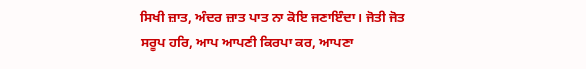ਸਿਖੀ ਜ਼ਾਤ, ਅੰਦਰ ਜ਼ਾਤ ਪਾਤ ਨਾ ਕੋਇ ਜਣਾਇੰਦਾ। ਜੋਤੀ ਜੋਤ ਸਰੂਪ ਹਰਿ, ਆਪ ਆਪਣੀ ਕਿਰਪਾ ਕਰ, ਆਪਣਾ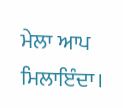ਮੇਲਾ ਆਪ ਮਿਲਾਇੰਦਾ।